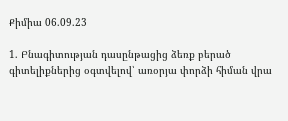Քիմիա 06.09.23

1. Բնագիտության դասընթացից ձեռք բերած գիտելիքներից օգտվելով՝ առօրյա փորձի հիման վրա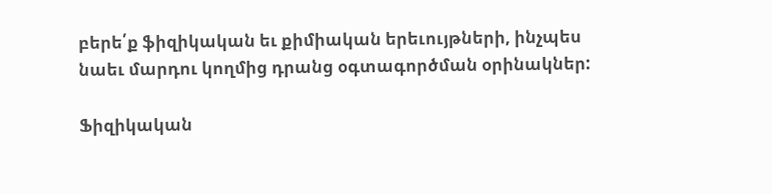բերե՛ք ֆիզիկական եւ քիմիական երեւույթների, ինչպես նաեւ մարդու կողմից դրանց օգտագործման օրինակներ:

Ֆիզիկական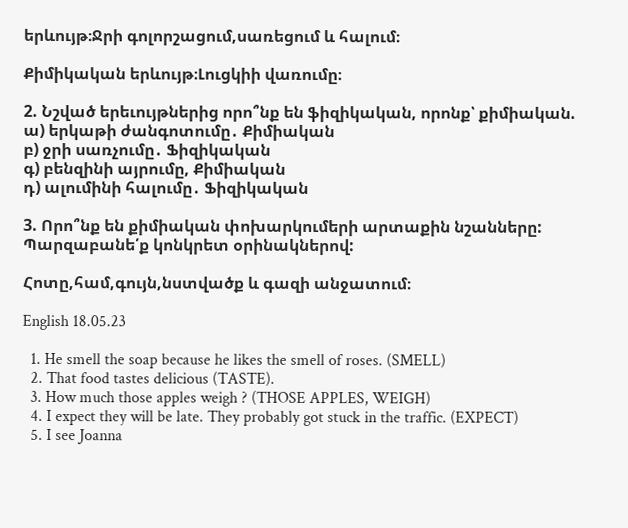երևույթ։Ջրի գոլորշացում,սառեցում և հալում։

Քիմիկական երևույթ։Լուցկիի վառումը։

2. Նշված երեւույթներից որո՞նք են ֆիզիկական, որոնք՝ քիմիական.
ա) երկաթի ժանգոտումը․ Քիմիական
բ) ջրի սառչումը․ Ֆիզիկական
գ) բենզինի այրումը, Քիմիական
դ) ալումինի հալումը․ Ֆիզիկական

3. Որո՞նք են քիմիական փոխարկումերի արտաքին նշանները: Պարզաբանե՛ք կոնկրետ օրինակներով:

Հոտը,համ,գույն,նստվածք և գազի անջատում։

English 18.05.23

  1. He smell the soap because he likes the smell of roses. (SMELL)
  2. That food tastes delicious (TASTE).
  3. How much those apples weigh ? (THOSE APPLES, WEIGH)
  4. I expect they will be late. They probably got stuck in the traffic. (EXPECT)
  5. I see Joanna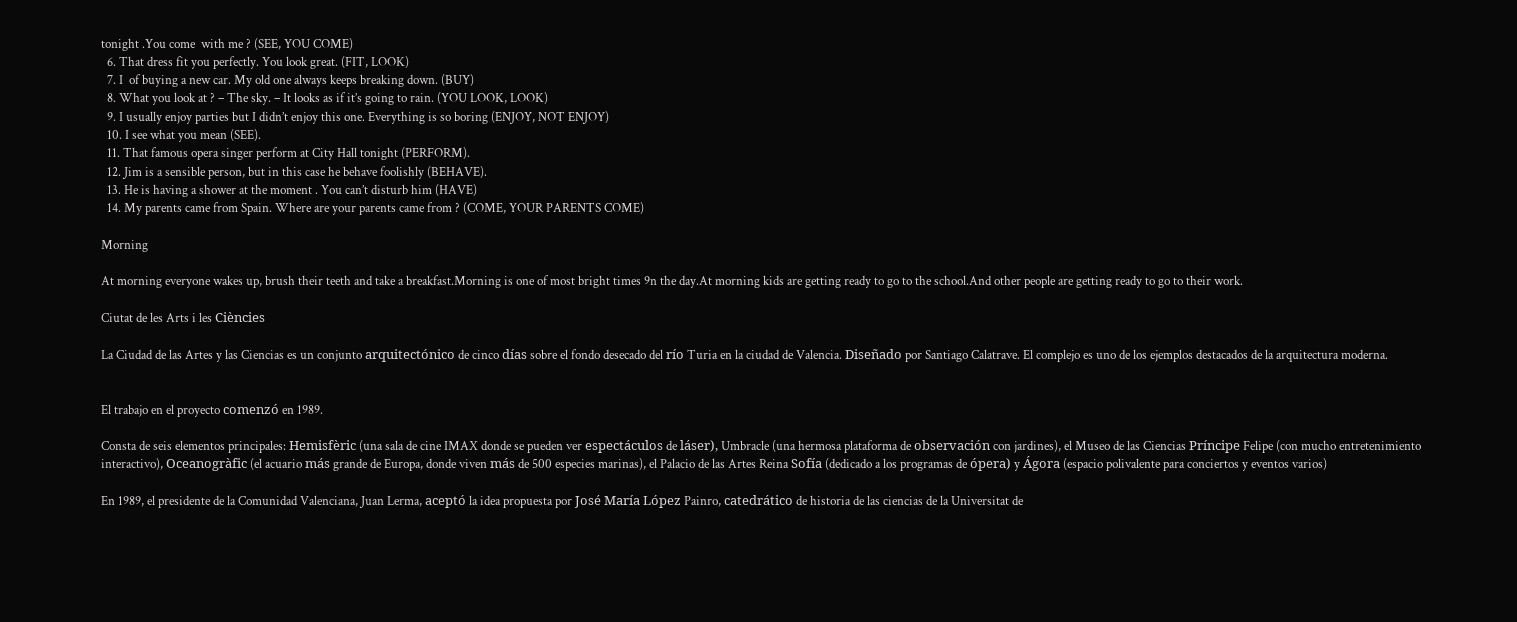tonight .You come  with me ? (SEE, YOU COME)
  6. That dress fit you perfectly. You look great. (FIT, LOOK)
  7. I  of buying a new car. My old one always keeps breaking down. (BUY)
  8. What you look at ? – The sky. – It looks as if it’s going to rain. (YOU LOOK, LOOK)
  9. I usually enjoy parties but I didn’t enjoy this one. Everything is so boring (ENJOY, NOT ENJOY)
  10. I see what you mean (SEE).
  11. That famous opera singer perform at City Hall tonight (PERFORM).
  12. Jim is a sensible person, but in this case he behave foolishly (BEHAVE).
  13. He is having a shower at the moment . You can’t disturb him (HAVE)
  14. My parents came from Spain. Where are your parents came from ? (COME, YOUR PARENTS COME)

Morning

At morning everyone wakes up, brush their teeth and take a breakfast.Morning is one of most bright times 9n the day.At morning kids are getting ready to go to the school.And other people are getting ready to go to their work.

Ciutat de les Arts i les Ciències

La Ciudad de las Artes y las Ciencias es un conjunto arquitectónico de cinco días sobre el fondo desecado del río Turia en la ciudad de Valencia. Diseñado por Santiago Calatrave. El complejo es uno de los ejemplos destacados de la arquitectura moderna.


El trabajo en el proyecto comenzó en 1989.

Consta de seis elementos principales: Hemisfèric (una sala de cine IMAX donde se pueden ver espectáculos de láser), Umbracle (una hermosa plataforma de observación con jardines), el Museo de las Ciencias Príncipe Felipe (con mucho entretenimiento interactivo), Oceanogràfic (el acuario más grande de Europa, donde viven más de 500 especies marinas), el Palacio de las Artes Reina Sofía (dedicado a los programas de ópera) y Ágora (espacio polivalente para conciertos y eventos varios)

En 1989, el presidente de la Comunidad Valenciana, Juan Lerma, aceptó la idea propuesta por José María López Painro, catedrático de historia de las ciencias de la Universitat de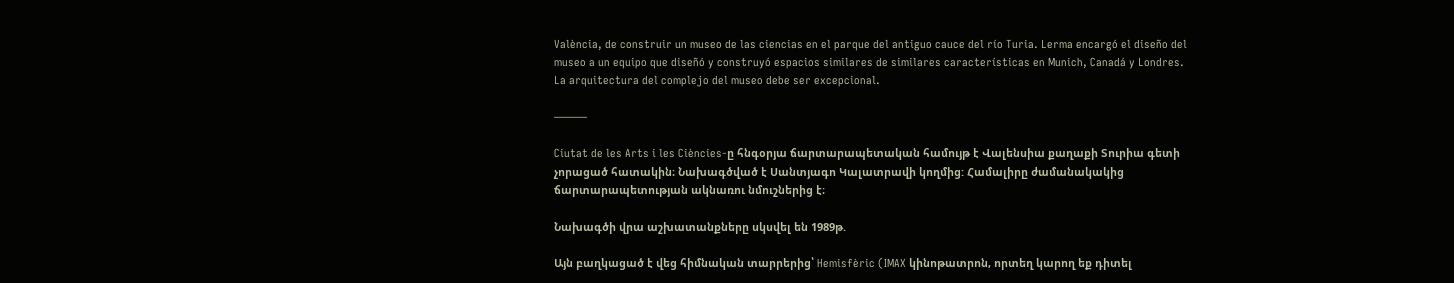València, de construir un museo de las ciencias en el parque del antiguo cauce del río Turia. Lerma encargó el diseño del museo a un equipo que diseñó y construyó espacios similares de similares características en Munich, Canadá y Londres. La arquitectura del complejo del museo debe ser excepcional.

———

Ciutat de les Arts i les Ciències-ը հնգօրյա ճարտարապետական համույթ է Վալենսիա քաղաքի Տուրիա գետի չորացած հատակին։ Նախագծված է Սանտյագո Կալատրավի կողմից: Համալիրը ժամանակակից ճարտարապետության ակնառու նմուշներից է։

Նախագծի վրա աշխատանքները սկսվել են 1989թ.

Այն բաղկացած է վեց հիմնական տարրերից՝ Hemisfèric (IMAX կինոթատրոն, որտեղ կարող եք դիտել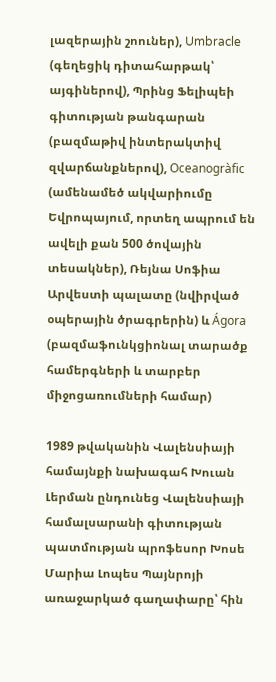լազերային շոուներ), Umbracle (գեղեցիկ դիտահարթակ՝ այգիներով), Պրինց Ֆելիպեի գիտության թանգարան (բազմաթիվ ինտերակտիվ զվարճանքներով), Oceanogràfic (ամենամեծ ակվարիումը Եվրոպայում, որտեղ ապրում են ավելի քան 500 ծովային տեսակներ), Ռեյնա Սոֆիա Արվեստի պալատը (նվիրված օպերային ծրագրերին) և Ágora (բազմաֆունկցիոնալ տարածք համերգների և տարբեր միջոցառումների համար)

1989 թվականին Վալենսիայի համայնքի նախագահ Խուան Լերման ընդունեց Վալենսիայի համալսարանի գիտության պատմության պրոֆեսոր Խոսե Մարիա Լոպես Պայնրոյի առաջարկած գաղափարը՝ հին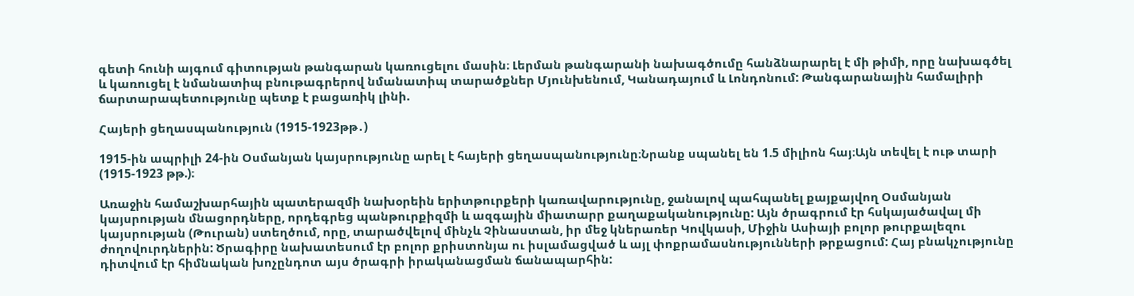գետի հունի այգում գիտության թանգարան կառուցելու մասին։ Լերման թանգարանի նախագծումը հանձնարարել է մի թիմի, որը նախագծել և կառուցել է նմանատիպ բնութագրերով նմանատիպ տարածքներ Մյունխենում, Կանադայում և Լոնդոնում: Թանգարանային համալիրի ճարտարապետությունը պետք է բացառիկ լինի.

Հայերի ցեղասպանություն (1915-1923թթ․)

1915-ին ապրիլի 24-ին Օսմանյան կայսրությունը արել է հայերի ցեղասպանությունը։Նրանք սպանել են 1.5 միլիոն հայ։Այն տեվել է ութ տարի (1915-1923 թթ.)։

Առաջին համաշխարհային պատերազմի նախօրեին երիտթուրքերի կառավարությունը, ջանալով պահպանել քայքայվող Օսմանյան կայսրության մնացորդները, որդեգրեց պանթուրքիզմի և ազգային միատարր քաղաքականությունը: Այն ծրագրում էր հսկայածավալ մի կայսրության (Թուրան) ստեղծում, որը, տարածվելով մինչև Չինաստան, իր մեջ կներառեր Կովկասի, Միջին Ասիայի բոլոր թուրքալեզու ժողովուրդներին: Ծրագիրը նախատեսում էր բոլոր քրիստոնյա ու իսլամացված և այլ փոքրամասնությունների թրքացում: Հայ բնակչությունը դիտվում էր հիմնական խոչընդոտ այս ծրագրի իրականացման ճանապարհին: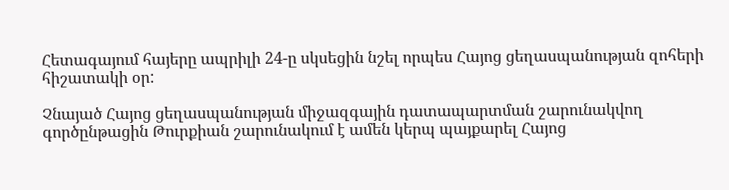Հետագայում հայերը ապրիլի 24-ը սկսեցին նշել որպես Հայոց ցեղասպանության զոհերի հիշատակի օր:

Չնայած Հայոց ցեղասպանության միջազգային դատապարտման շարունակվող գործընթացին Թուրքիան շարունակում է ամեն կերպ պայքարել Հայոց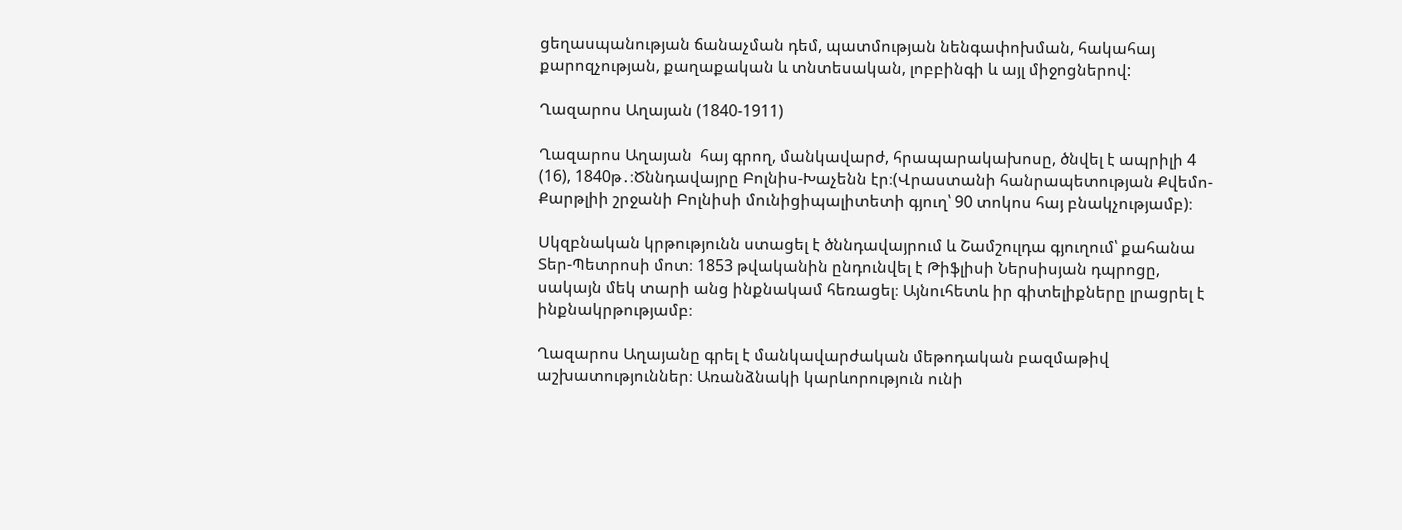ցեղասպանության ճանաչման դեմ, պատմության նենգափոխման, հակահայ քարոզչության, քաղաքական և տնտեսական, լոբբինգի և այլ միջոցներով:

Ղազարոս Աղայան (1840-1911)

Ղազարոս Աղայան  հայ գրող, մանկավարժ, հրապարակախոսը, ծնվել է ապրիլի 4 (16), 1840թ․։Ծննդավայրը Բոլնիս-Խաչենն էր։(Վրաստանի հանրապետության Քվեմո-Քարթլիի շրջանի Բոլնիսի մունիցիպալիտետի գյուղ՝ 90 տոկոս հայ բնակչությամբ)։

Սկզբնական կրթությունն ստացել է ծննդավայրում և Շամշուլդա գյուղում՝ քահանա Տեր-Պետրոսի մոտ։ 1853 թվականին ընդունվել է Թիֆլիսի Ներսիսյան դպրոցը, սակայն մեկ տարի անց ինքնակամ հեռացել։ Այնուհետև իր գիտելիքները լրացրել է ինքնակրթությամբ։

Ղազարոս Աղայանը գրել է մանկավարժական մեթոդական բազմաթիվ աշխատություններ։ Առանձնակի կարևորություն ունի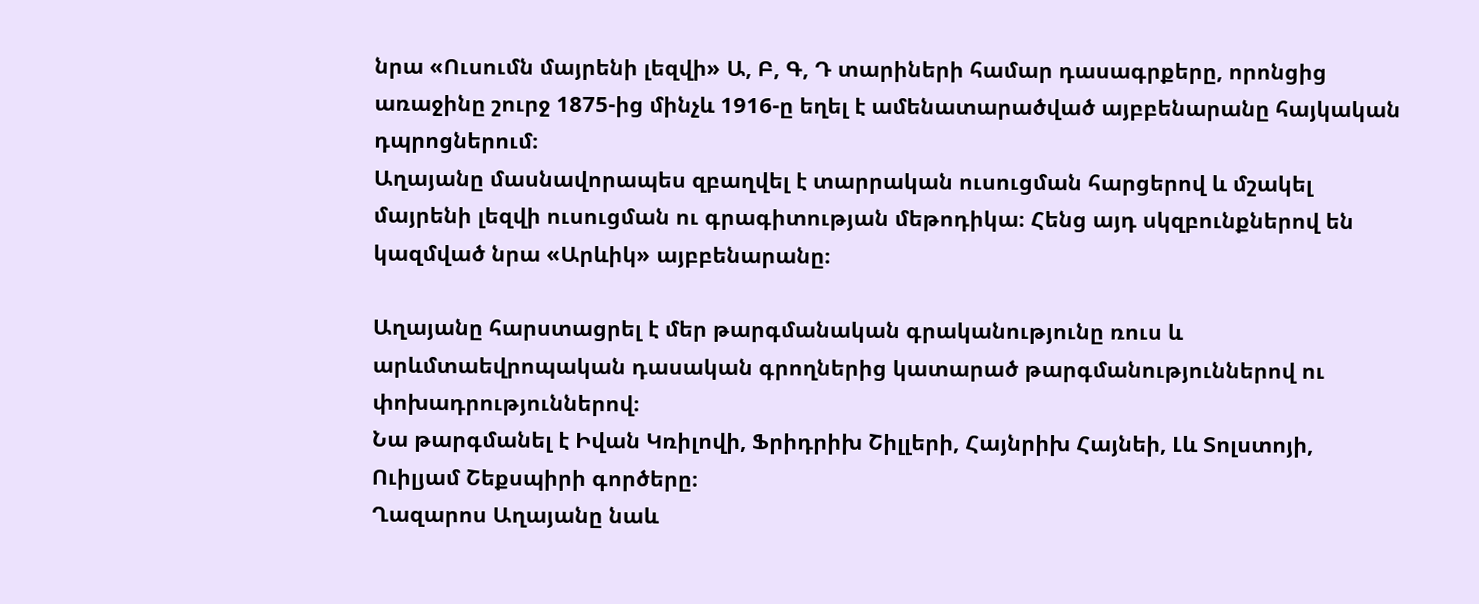նրա «Ուսումն մայրենի լեզվի» Ա, Բ, Գ, Դ տարիների համար դասագրքերը, որոնցից առաջինը շուրջ 1875-ից մինչև 1916-ը եղել է ամենատարածված այբբենարանը հայկական դպրոցներում։
Աղայանը մասնավորապես զբաղվել է տարրական ուսուցման հարցերով և մշակել մայրենի լեզվի ուսուցման ու գրագիտության մեթոդիկա։ Հենց այդ սկզբունքներով են կազմված նրա «Արևիկ» այբբենարանը։

Աղայանը հարստացրել է մեր թարգմանական գրականությունը ռուս և արևմտաեվրոպական դասական գրողներից կատարած թարգմանություններով ու փոխադրություններով։
Նա թարգմանել է Իվան Կռիլովի, Ֆրիդրիխ Շիլլերի, Հայնրիխ Հայնեի, Լև Տոլստոյի, Ուիլյամ Շեքսպիրի գործերը։
Ղազարոս Աղայանը նաև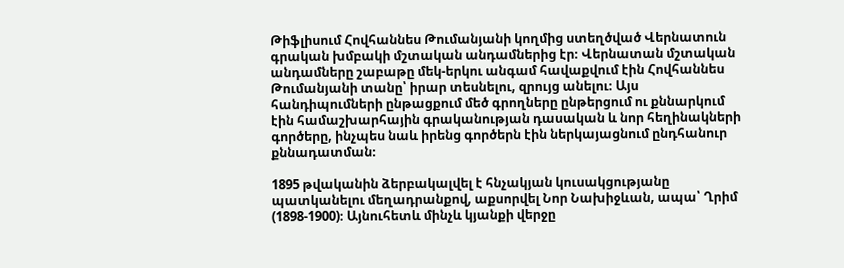Թիֆլիսում Հովհաննես Թումանյանի կողմից ստեղծված Վերնատուն գրական խմբակի մշտական անդամներից էր։ Վերնատան մշտական անդամները շաբաթը մեկ-երկու անգամ հավաքվում էին Հովհաննես Թումանյանի տանը՝ իրար տեսնելու, զրույց անելու։ Այս հանդիպումների ընթացքում մեծ գրողները ընթերցում ու քննարկում էին համաշխարհային գրականության դասական և նոր հեղինակների գործերը, ինչպես նաև իրենց գործերն էին ներկայացնում ընդհանուր քննադատման։

1895 թվականին ձերբակալվել է հնչակյան կուսակցությանը պատկանելու մեղադրանքով, աքսորվել Նոր Նախիջևան, ապա՝ Ղրիմ (1898-1900)։ Այնուհետև մինչև կյանքի վերջը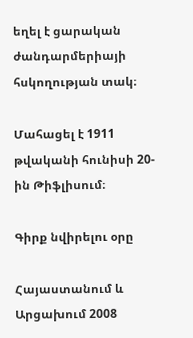եղել է ցարական ժանդարմերիայի հսկողության տակ։

Մահացել է 1911 թվականի հունիսի 20-ին Թիֆլիսում։

Գիրք նվիրելու օրը

Հայաստանում և Արցախում 2008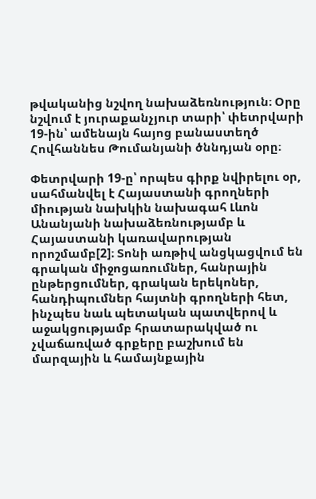թվականից նշվող նախաձեռնություն։ Օրը նշվում է յուրաքանչյուր տարի՝ փետրվարի 19-ին՝ ամենայն հայոց բանաստեղծ Հովհաննես Թումանյանի ծննդյան օրը։

Փետրվարի 19-ը՝ որպես գիրք նվիրելու օր, սահմանվել է Հայաստանի գրողների միության նախկին նախագահ Լևոն Անանյանի նախաձեռնությամբ և Հայաստանի կառավարության որոշմամբ[2]։ Տոնի առթիվ անցկացվում են գրական միջոցառումներ, հանրային ընթերցումներ, գրական երեկոներ, հանդիպումներ հայտնի գրողների հետ, ինչպես նաև պետական պատվերով և աջակցությամբ հրատարակված ու չվաճառված գրքերը բաշխում են մարզային և համայնքային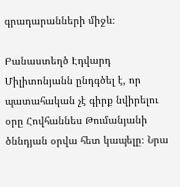գրադարանների միջև։

Բանաստեղծ Էդվարդ Միլիտոնյանն ընդգծել է, որ պատահական չէ գիրք նվիրելու օրը Հովհաննես Թումանյանի ծննդյան օրվա հետ կապելը։ Նրա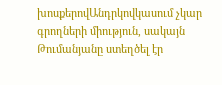խոսքերովԱնդրկովկասում չկար գրողների միություն, սակայն Թումանյանը ստեղծել էր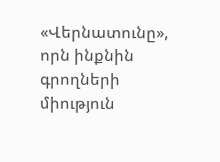«Վերնատունը», որն ինքնին գրողների միություն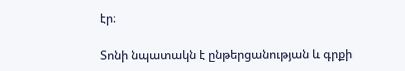էր։

Տոնի նպատակն է ընթերցանության և գրքի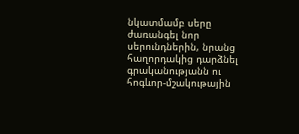նկատմամբ սերը ժառանգել նոր սերունդներին, նրանց հաղորդակից դարձնել գրականությանն ու հոգևոր-մշակութային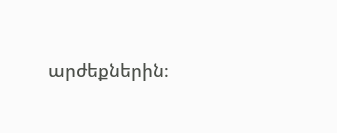արժեքներին։